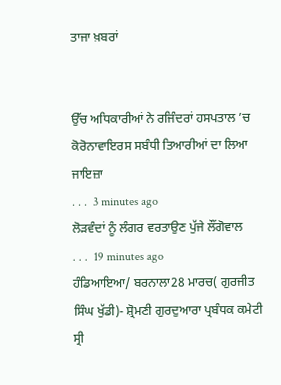ਤਾਜਾ ਖ਼ਬਰਾਂ


ਉੱਚ ਅਧਿਕਾਰੀਆਂ ਨੇ ਰਜਿੰਦਰਾਂ ਹਸਪਤਾਲ ’ਚ ਕੋਰੋਨਾਵਾਇਰਸ ਸਬੰਧੀ ਤਿਆਰੀਆਂ ਦਾ ਲਿਆ ਜਾਇਜ਼ਾ
. . .  3 minutes ago
ਲੋੜਵੰਦਾਂ ਨੂੰ ਲੰਗਰ ਵਰਤਾਉਣ ਪੁੱਜੇ ਲੌਂਗੋਵਾਲ
. . .  19 minutes ago
ਹੰਡਿਆਇਆ/ ਬਰਨਾਲਾ28 ਮਾਰਚ( ਗੁਰਜੀਤ ਸਿੰਘ ਖੁੱਡੀ)- ਸ਼੍ਰੋਮਣੀ ਗੁਰਦੁਆਰਾ ਪ੍ਰਬੰਧਕ ਕਮੇਟੀ ਸ੍ਰੀ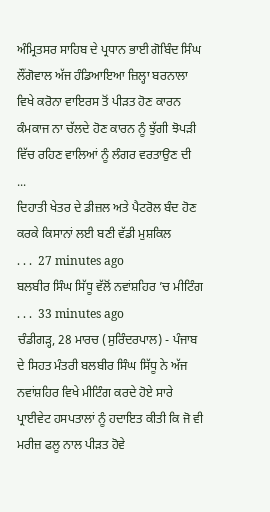ਅੰਮ੍ਰਿਤਸਰ ਸਾਹਿਬ ਦੇ ਪ੍ਰਧਾਨ ਭਾਈ ਗੋਬਿੰਦ ਸਿੰਘ ਲੌਂਗੋਵਾਲ ਅੱਜ ਹੰਡਿਆਇਆ ਜ਼ਿਲ੍ਹਾ ਬਰਨਾਲਾ ਵਿਖੇ ਕਰੋਨਾ ਵਾਇਰਸ ਤੋਂ ਪੀੜਤ ਹੋਣ ਕਾਰਨ ਕੰਮਕਾਜ ਨਾ ਚੱਲਦੇ ਹੋਣ ਕਾਰਨ ਨੂੰ ਝੁੱਗੀ ਝੋਪੜੀ ਵਿੱਚ ਰਹਿਣ ਵਾਲਿਆਂ ਨੂੰ ਲੰਗਰ ਵਰਤਾਉਣ ਦੀ ...
ਦਿਹਾਤੀ ਖੇਤਰ ਦੇ ਡੀਜ਼ਲ ਅਤੇ ਪੈਟਰੋਲ ਬੰਦ ਹੋਣ ਕਰਕੇ ਕਿਸਾਨਾਂ ਲਈ ਬਣੀ ਵੱਡੀ ਮੁਸ਼ਕਿਲ
. . .  27 minutes ago
ਬਲਬੀਰ ਸਿੰਘ ਸਿੱਧੂ ਵੱਲੋਂ ਨਵਾਂਸ਼ਹਿਰ ’ਚ ਮੀਟਿੰਗ
. . .  33 minutes ago
ਚੰਡੀਗੜ੍ਹ, 28 ਮਾਰਚ (ਸੁਰਿੰਦਰਪਾਲ) - ਪੰਜਾਬ ਦੇ ਸਿਹਤ ਮੰਤਰੀ ਬਲਬੀਰ ਸਿੰਘ ਸਿੱਧੂ ਨੇ ਅੱਜ ਨਵਾਂਸ਼ਹਿਰ ਵਿਖੇ ਮੀਟਿੰਗ ਕਰਦੇ ਹੋਏ ਸਾਰੇ ਪ੍ਰਾਈਵੇਟ ਹਸਪਤਾਲਾਂ ਨੂੰ ਹਦਾਇਤ ਕੀਤੀ ਕਿ ਜੋ ਵੀ ਮਰੀਜ਼ ਫਲੂ ਨਾਲ ਪੀੜਤ ਹੋਵੇ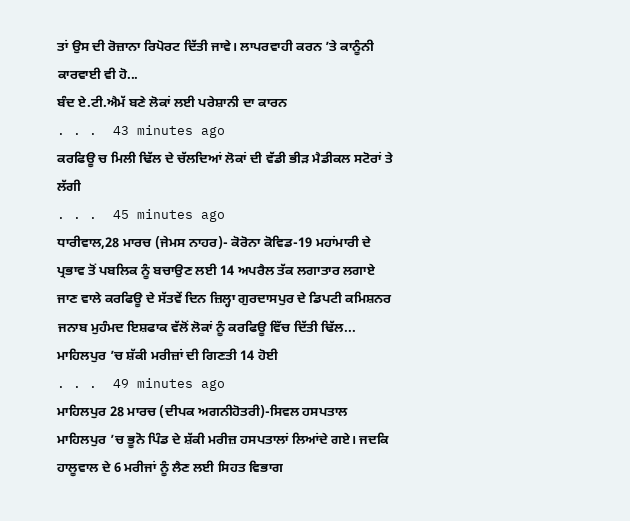ਤਾਂ ਉਸ ਦੀ ਰੋਜ਼ਾਨਾ ਰਿਪੋਰਟ ਦਿੱਤੀ ਜਾਵੇ। ਲਾਪਰਵਾਹੀ ਕਰਨ ’ਤੇ ਕਾਨੂੰਨੀ ਕਾਰਵਾਈ ਵੀ ਹੋ...
ਬੰਦ ਏ.ਟੀ.ਐਮੱ ਬਣੇ ਲੋਕਾਂ ਲਈ ਪਰੇਸ਼ਾਨੀ ਦਾ ਕਾਰਨ
. . .  43 minutes ago
ਕਰਫਿਊ ਚ ਮਿਲੀ ਢਿੱਲ ਦੇ ਚੱਲਦਿਆਂ ਲੋਕਾਂ ਦੀ ਵੱਡੀ ਭੀੜ ਮੈਡੀਕਲ ਸਟੋਰਾਂ ਤੇ ਲੱਗੀ
. . .  45 minutes ago
ਧਾਰੀਵਾਲ,28 ਮਾਰਚ (ਜੇਮਸ ਨਾਹਰ)- ਕੋਰੋਨਾ ਕੋਵਿਡ-19 ਮਹਾਂਮਾਰੀ ਦੇ ਪ੍ਰਭਾਵ ਤੋਂ ਪਬਲਿਕ ਨੂੰ ਬਚਾਉਣ ਲਈ 14 ਅਪਰੈਲ ਤੱਕ ਲਗਾਤਾਰ ਲਗਾਏ ਜਾਣ ਵਾਲੇ ਕਰਫਿਊ ਦੇ ਸੱਤਵੇਂ ਦਿਨ ਜ਼ਿਲ੍ਹਾ ਗੁਰਦਾਸਪੁਰ ਦੇ ਡਿਪਟੀ ਕਮਿਸ਼ਨਰ ਜਨਾਬ ਮੁਹੰਮਦ ਇਸ਼ਫਾਕ ਵੱਲੋਂ ਲੋਕਾਂ ਨੂੰ ਕਰਫਿਊ ਵਿੱਚ ਦਿੱਤੀ ਢਿੱਲ...
ਮਾਹਿਲਪੁਰ ’ਚ ਸ਼ੱਕੀ ਮਰੀਜ਼ਾਂ ਦੀ ਗਿਣਤੀ 14 ਹੋਈ
. . .  49 minutes ago
ਮਾਹਿਲਪੁਰ 28 ਮਾਰਚ (ਦੀਪਕ ਅਗਨੀਹੋਤਰੀ)-ਸਿਵਲ ਹਸਪਤਾਲ ਮਾਹਿਲਪੁਰ ’ਚ ਭੂਨੋ ਪਿੰਡ ਦੇ ਸ਼ੱਕੀ ਮਰੀਜ਼ ਹਸਪਤਾਲਾਂ ਲਿਆਂਦੇ ਗਏ। ਜਦਕਿ ਹਾਲੂਵਾਲ ਦੇ 6 ਮਰੀਜਾਂ ਨੂੰ ਲੈਣ ਲਈ ਸਿਹਤ ਵਿਭਾਗ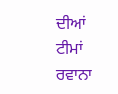ਦੀਆਂ ਟੀਮਾਂ ਰਵਾਨਾ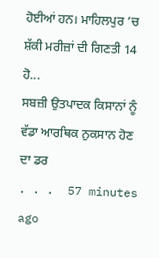ਹੋਈਆਂ ਹਨ। ਮਾਹਿਲਪੁਰ ’ਚ ਸ਼ੱਕੀ ਮਰੀਜ਼ਾਂ ਦੀ ਗਿਣਤੀ 14 ਹੋ...
ਸਬਜ਼ੀ ਉਤਪਾਦਕ ਕਿਸਾਨਾਂ ਨੂੰ ਵੱਡਾ ਆਰਥਿਕ ਨੁਕਸਾਨ ਹੋਣ ਦਾ ਡਰ
. . .  57 minutes ago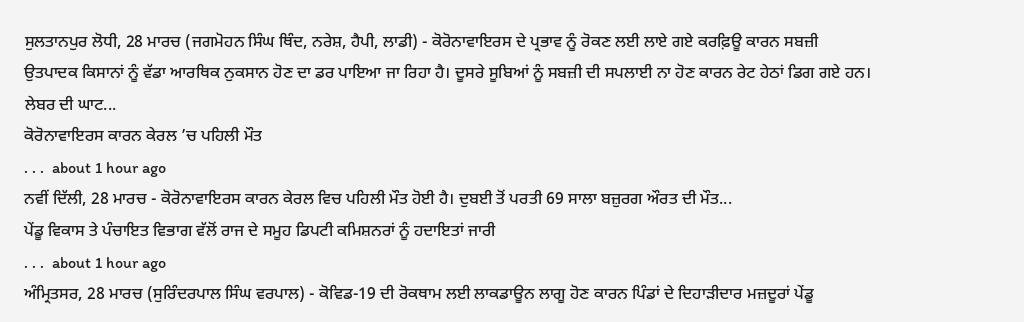ਸੁਲਤਾਨਪੁਰ ਲੋਧੀ, 28 ਮਾਰਚ (ਜਗਮੋਹਨ ਸਿੰਘ ਥਿੰਦ, ਨਰੇਸ਼, ਹੈਪੀ, ਲਾਡੀ) - ਕੋਰੋਨਾਵਾਇਰਸ ਦੇ ਪ੍ਰਭਾਵ ਨੂੰ ਰੋਕਣ ਲਈ ਲਾਏ ਗਏ ਕਰਫ਼ਿਊ ਕਾਰਨ ਸਬਜ਼ੀ ਉਤਪਾਦਕ ਕਿਸਾਨਾਂ ਨੂੰ ਵੱਡਾ ਆਰਥਿਕ ਨੁਕਸਾਨ ਹੋਣ ਦਾ ਡਰ ਪਾਇਆ ਜਾ ਰਿਹਾ ਹੈ। ਦੂਸਰੇ ਸੂਬਿਆਂ ਨੂੰ ਸਬਜ਼ੀ ਦੀ ਸਪਲਾਈ ਨਾ ਹੋਣ ਕਾਰਨ ਰੇਟ ਹੇਠਾਂ ਡਿਗ ਗਏ ਹਨ। ਲੇਬਰ ਦੀ ਘਾਟ...
ਕੋਰੋਨਾਵਾਇਰਸ ਕਾਰਨ ਕੇਰਲ ’ਚ ਪਹਿਲੀ ਮੌਤ
. . .  about 1 hour ago
ਨਵੀਂ ਦਿੱਲੀ, 28 ਮਾਰਚ - ਕੋਰੋਨਾਵਾਇਰਸ ਕਾਰਨ ਕੇਰਲ ਵਿਚ ਪਹਿਲੀ ਮੌਤ ਹੋਈ ਹੈ। ਦੁਬਈ ਤੋਂ ਪਰਤੀ 69 ਸਾਲਾ ਬਜ਼ੁਰਗ ਔਰਤ ਦੀ ਮੌਤ...
ਪੇਂਡੂ ਵਿਕਾਸ ਤੇ ਪੰਚਾਇਤ ਵਿਭਾਗ ਵੱਲੋਂ ਰਾਜ ਦੇ ਸਮੂਹ ਡਿਪਟੀ ਕਮਿਸ਼ਨਰਾਂ ਨੂੰ ਹਦਾਇਤਾਂ ਜਾਰੀ
. . .  about 1 hour ago
ਅੰਮ੍ਰਿਤਸਰ, 28 ਮਾਰਚ (ਸੁਰਿੰਦਰਪਾਲ ਸਿੰਘ ਵਰਪਾਲ) - ਕੋਵਿਡ-19 ਦੀ ਰੋਕਥਾਮ ਲਈ ਲਾਕਡਾਊਨ ਲਾਗੂ ਹੋਣ ਕਾਰਨ ਪਿੰਡਾਂ ਦੇ ਦਿਹਾੜੀਦਾਰ ਮਜ਼ਦੂਰਾਂ ਪੇਂਡੂ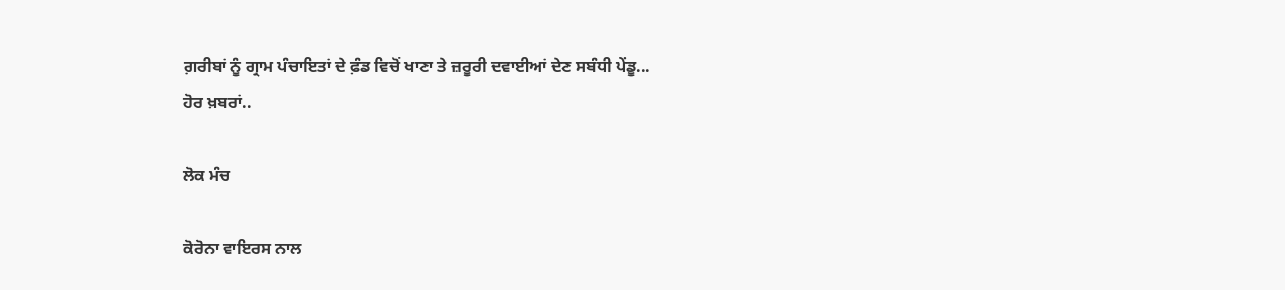ਗ਼ਰੀਬਾਂ ਨੂੰ ਗ੍ਰਾਮ ਪੰਚਾਇਤਾਂ ਦੇ ਫ਼ੰਡ ਵਿਚੋਂ ਖਾਣਾ ਤੇ ਜ਼ਰੂਰੀ ਦਵਾਈਆਂ ਦੇਣ ਸਬੰਧੀ ਪੇਂਡੂ...
ਹੋਰ ਖ਼ਬਰਾਂ..

ਲੋਕ ਮੰਚ

ਕੋਰੋਨਾ ਵਾਇਰਸ ਨਾਲ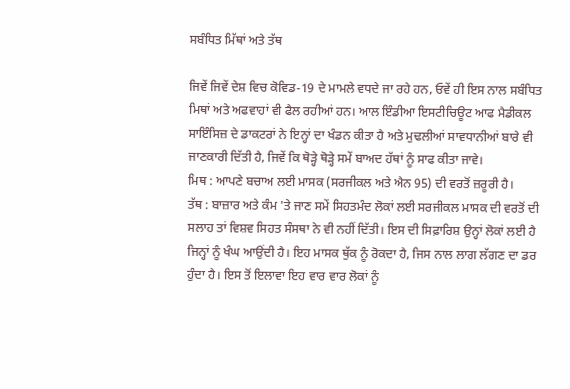ਸਬੰਧਿਤ ਮਿੱਥਾਂ ਅਤੇ ਤੱਥ

ਜਿਵੇਂ ਜਿਵੇਂ ਦੇਸ਼ ਵਿਚ ਕੋਵਿਡ-19 ਦੇ ਮਾਮਲੇ ਵਧਦੇ ਜਾ ਰਹੇ ਹਨ, ਓਵੇਂ ਹੀ ਇਸ ਨਾਲ ਸਬੰਧਿਤ ਮਿਥਾਂ ਅਤੇ ਅਫਵਾਹਾਂ ਵੀ ਫੈਲ ਰਹੀਆਂ ਹਨ। ਆਲ ਇੰਡੀਆ ਇਸਟੀਚਿਊਟ ਆਫ ਮੈਡੀਕਲ ਸਾਇੰਸਿਜ਼ ਦੇ ਡਾਕਟਰਾਂ ਨੇ ਇਨ੍ਹਾਂ ਦਾ ਖੰਡਨ ਕੀਤਾ ਹੈ ਅਤੇ ਮੁਢਲੀਆਂ ਸਾਵਧਾਨੀਆਂ ਬਾਰੇ ਵੀ ਜਾਣਕਾਰੀ ਦਿੱਤੀ ਹੈ, ਜਿਵੇਂ ਕਿ ਥੋੜ੍ਹੇ ਥੋੜ੍ਹੇ ਸਮੇਂ ਬਾਅਦ ਹੱਥਾਂ ਨੂੰ ਸਾਫ ਕੀਤਾ ਜਾਵੇ।
ਮਿਥ : ਆਪਣੇ ਬਚਾਅ ਲਈ ਮਾਸਕ (ਸਰਜੀਕਲ ਅਤੇ ਐਨ 95) ਦੀ ਵਰਤੋਂ ਜ਼ਰੂਰੀ ਹੈ।
ਤੱਥ : ਬਾਜ਼ਾਰ ਅਤੇ ਕੰਮ 'ਤੇ ਜਾਣ ਸਮੇਂ ਸਿਹਤਮੰਦ ਲੋਕਾਂ ਲਈ ਸਰਜੀਕਲ ਮਾਸਕ ਦੀ ਵਰਤੋਂ ਦੀ ਸਲਾਹ ਤਾਂ ਵਿਸ਼ਵ ਸਿਹਤ ਸੰਸਥਾ ਨੇ ਵੀ ਨਹੀਂ ਦਿੱਤੀ। ਇਸ ਦੀ ਸਿਫ਼ਾਰਿਸ਼ ਉਨ੍ਹਾਂ ਲੋਕਾਂ ਲਈ ਹੈ ਜਿਨ੍ਹਾਂ ਨੂੰ ਖੰਘ ਆਉਂਦੀ ਹੈ। ਇਹ ਮਾਸਕ ਥੁੱਕ ਨੂੰ ਰੋਕਦਾ ਹੈ, ਜਿਸ ਨਾਲ ਲਾਗ ਲੱਗਣ ਦਾ ਡਰ ਹੁੰਦਾ ਹੈ। ਇਸ ਤੋਂ ਇਲਾਵਾ ਇਹ ਵਾਰ ਵਾਰ ਲੋਕਾਂ ਨੂੰ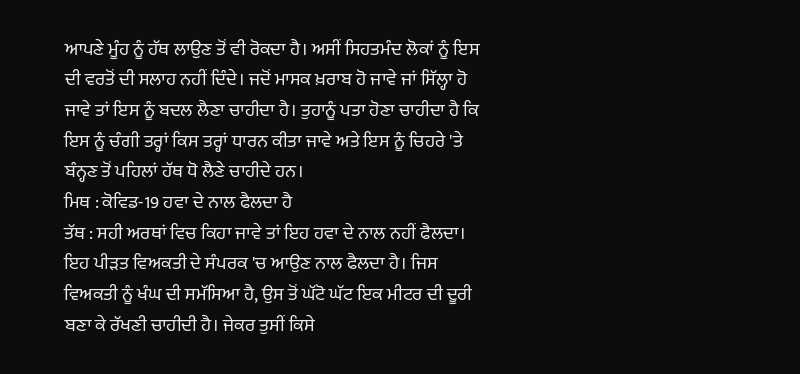ਆਪਣੇ ਮੂੰਹ ਨੂੰ ਹੱਥ ਲਾਉਣ ਤੋਂ ਵੀ ਰੋਕਦਾ ਹੈ। ਅਸੀਂ ਸਿਹਤਮੰਦ ਲੋਕਾਂ ਨੂੰ ਇਸ ਦੀ ਵਰਤੋਂ ਦੀ ਸਲਾਹ ਨਹੀਂ ਦਿੰਦੇ। ਜਦੋਂ ਮਾਸਕ ਖ਼ਰਾਬ ਹੋ ਜਾਵੇ ਜਾਂ ਸਿੱਲ੍ਹਾ ਹੋ ਜਾਵੇ ਤਾਂ ਇਸ ਨੂੰ ਬਦਲ ਲੈਣਾ ਚਾਹੀਦਾ ਹੈ। ਤੁਹਾਨੂੰ ਪਤਾ ਹੋਣਾ ਚਾਹੀਦਾ ਹੈ ਕਿ ਇਸ ਨੂੰ ਚੰਗੀ ਤਰ੍ਹਾਂ ਕਿਸ ਤਰ੍ਹਾਂ ਧਾਰਨ ਕੀਤਾ ਜਾਵੇ ਅਤੇ ਇਸ ਨੂੰ ਚਿਹਰੇ 'ਤੇ ਬੰਨ੍ਹਣ ਤੋਂ ਪਹਿਲਾਂ ਹੱਥ ਧੋ ਲੈਣੇ ਚਾਹੀਦੇ ਹਨ।
ਮਿਥ : ਕੋਵਿਡ-19 ਹਵਾ ਦੇ ਨਾਲ ਫੈਲਦਾ ਹੈ
ਤੱਥ : ਸਹੀ ਅਰਥਾਂ ਵਿਚ ਕਿਹਾ ਜਾਵੇ ਤਾਂ ਇਹ ਹਵਾ ਦੇ ਨਾਲ ਨਹੀਂ ਫੈਲਦਾ। ਇਹ ਪੀੜਤ ਵਿਅਕਤੀ ਦੇ ਸੰਪਰਕ 'ਚ ਆਉਣ ਨਾਲ ਫੈਲਦਾ ਹੈ। ਜਿਸ ਵਿਅਕਤੀ ਨੂੰ ਖੰਘ ਦੀ ਸਮੱਸਿਆ ਹੈ, ਉਸ ਤੋਂ ਘੱਟੋ ਘੱਟ ਇਕ ਮੀਟਰ ਦੀ ਦੂਰੀ ਬਣਾ ਕੇ ਰੱਖਣੀ ਚਾਹੀਦੀ ਹੈ। ਜੇਕਰ ਤੁਸੀਂ ਕਿਸੇ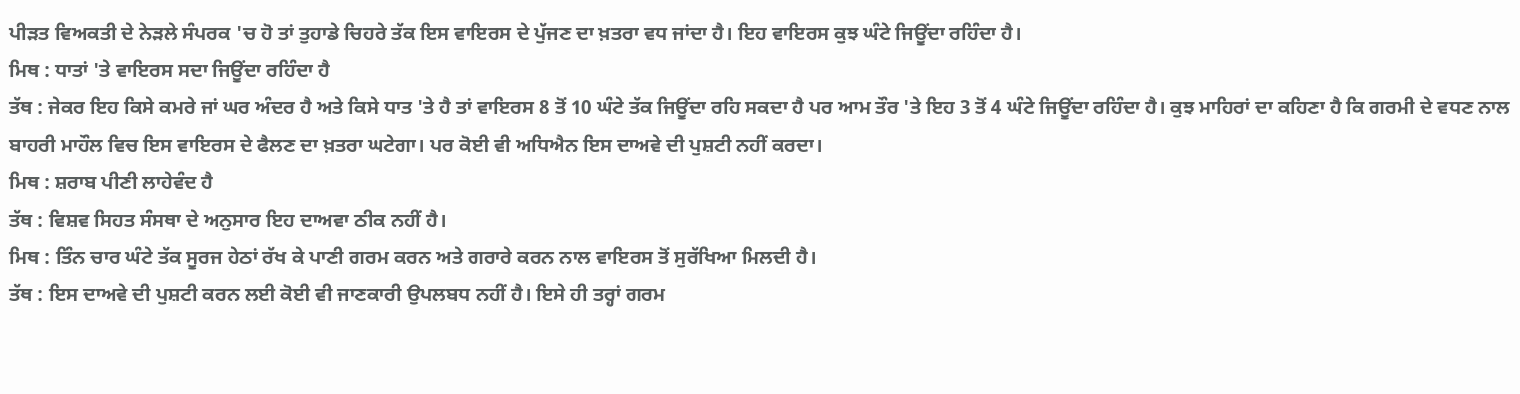ਪੀੜਤ ਵਿਅਕਤੀ ਦੇ ਨੇੜਲੇ ਸੰਪਰਕ 'ਚ ਹੋ ਤਾਂ ਤੁਹਾਡੇ ਚਿਹਰੇ ਤੱਕ ਇਸ ਵਾਇਰਸ ਦੇ ਪੁੱਜਣ ਦਾ ਖ਼ਤਰਾ ਵਧ ਜਾਂਦਾ ਹੈ। ਇਹ ਵਾਇਰਸ ਕੁਝ ਘੰਟੇ ਜਿਊਂਦਾ ਰਹਿੰਦਾ ਹੈ।
ਮਿਥ : ਧਾਤਾਂ 'ਤੇ ਵਾਇਰਸ ਸਦਾ ਜਿਊਂਦਾ ਰਹਿੰਦਾ ਹੈ
ਤੱਥ : ਜੇਕਰ ਇਹ ਕਿਸੇ ਕਮਰੇ ਜਾਂ ਘਰ ਅੰਦਰ ਹੈ ਅਤੇ ਕਿਸੇ ਧਾਤ 'ਤੇ ਹੈ ਤਾਂ ਵਾਇਰਸ 8 ਤੋਂ 10 ਘੰਟੇ ਤੱਕ ਜਿਊਂਦਾ ਰਹਿ ਸਕਦਾ ਹੈ ਪਰ ਆਮ ਤੌਰ 'ਤੇ ਇਹ 3 ਤੋਂ 4 ਘੰਟੇ ਜਿਊਂਦਾ ਰਹਿੰਦਾ ਹੈ। ਕੁਝ ਮਾਹਿਰਾਂ ਦਾ ਕਹਿਣਾ ਹੈ ਕਿ ਗਰਮੀ ਦੇ ਵਧਣ ਨਾਲ ਬਾਹਰੀ ਮਾਹੌਲ ਵਿਚ ਇਸ ਵਾਇਰਸ ਦੇ ਫੈਲਣ ਦਾ ਖ਼ਤਰਾ ਘਟੇਗਾ। ਪਰ ਕੋਈ ਵੀ ਅਧਿਐਨ ਇਸ ਦਾਅਵੇ ਦੀ ਪੁਸ਼ਟੀ ਨਹੀਂ ਕਰਦਾ।
ਮਿਥ : ਸ਼ਰਾਬ ਪੀਣੀ ਲਾਹੇਵੰਦ ਹੈ
ਤੱਥ : ਵਿਸ਼ਵ ਸਿਹਤ ਸੰਸਥਾ ਦੇ ਅਨੁਸਾਰ ਇਹ ਦਾਅਵਾ ਠੀਕ ਨਹੀਂ ਹੈ।
ਮਿਥ : ਤਿੰਨ ਚਾਰ ਘੰਟੇ ਤੱਕ ਸੂਰਜ ਹੇਠਾਂ ਰੱਖ ਕੇ ਪਾਣੀ ਗਰਮ ਕਰਨ ਅਤੇ ਗਰਾਰੇ ਕਰਨ ਨਾਲ ਵਾਇਰਸ ਤੋਂ ਸੁਰੱਖਿਆ ਮਿਲਦੀ ਹੈ।
ਤੱਥ : ਇਸ ਦਾਅਵੇ ਦੀ ਪੁਸ਼ਟੀ ਕਰਨ ਲਈ ਕੋਈ ਵੀ ਜਾਣਕਾਰੀ ਉਪਲਬਧ ਨਹੀਂ ਹੈ। ਇਸੇ ਹੀ ਤਰ੍ਹਾਂ ਗਰਮ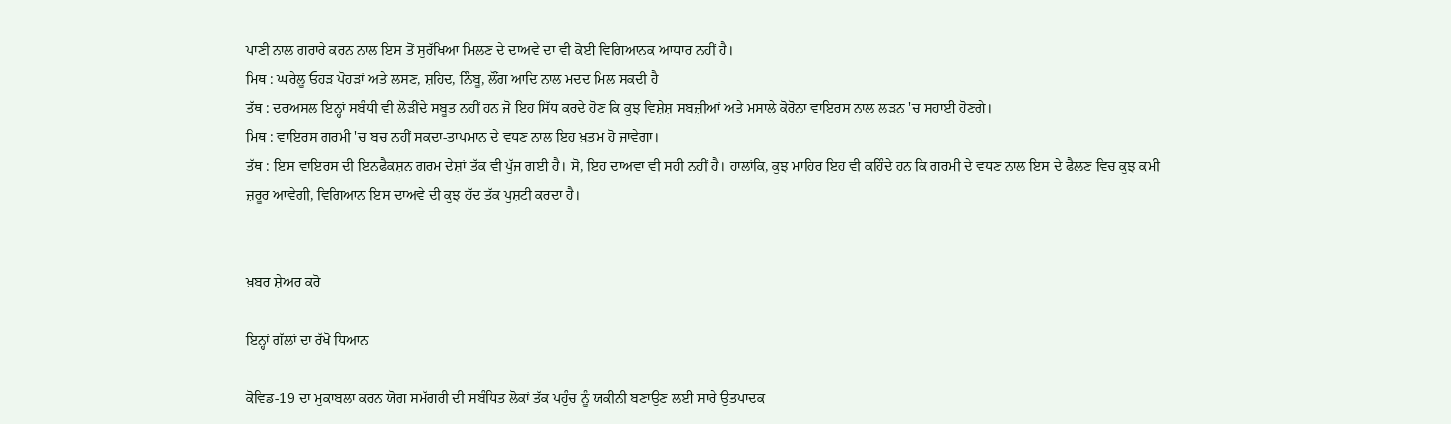ਪਾਣੀ ਨਾਲ ਗਰਾਰੇ ਕਰਨ ਨਾਲ ਇਸ ਤੋਂ ਸੁਰੱਖਿਆ ਮਿਲਣ ਦੇ ਦਾਅਵੇ ਦਾ ਵੀ ਕੋਈ ਵਿਗਿਆਨਕ ਆਧਾਰ ਨਹੀਂ ਹੈ।
ਮਿਥ : ਘਰੇਲੂ ਓਹੜ ਪੋਹੜਾਂ ਅਤੇ ਲਸਣ, ਸ਼ਹਿਦ, ਨਿੰਬੂ, ਲੌਂਗ ਆਦਿ ਨਾਲ ਮਦਦ ਮਿਲ ਸਕਦੀ ਹੈ
ਤੱਥ : ਦਰਅਸਲ ਇਨ੍ਹਾਂ ਸਬੰਧੀ ਵੀ ਲੋੜੀਂਦੇ ਸਬੂਤ ਨਹੀਂ ਹਨ ਜੋ ਇਹ ਸਿੱਧ ਕਰਦੇ ਹੋਣ ਕਿ ਕੁਝ ਵਿਸ਼ੇਸ਼ ਸਬਜ਼ੀਆਂ ਅਤੇ ਮਸਾਲੇ ਕੋਰੋਨਾ ਵਾਇਰਸ ਨਾਲ ਲੜਨ 'ਚ ਸਹਾਈ ਹੋਣਗੇ।
ਮਿਥ : ਵਾਇਰਸ ਗਰਮੀ 'ਚ ਬਚ ਨਹੀਂ ਸਕਦਾ-ਤਾਪਮਾਨ ਦੇ ਵਧਣ ਨਾਲ ਇਹ ਖ਼ਤਮ ਹੋ ਜਾਵੇਗਾ।
ਤੱਥ : ਇਸ ਵਾਇਰਸ ਦੀ ਇਨਫੈਕਸ਼ਨ ਗਰਮ ਦੇਸ਼ਾਂ ਤੱਕ ਵੀ ਪੁੱਜ ਗਈ ਹੈ। ਸੋ, ਇਹ ਦਾਅਵਾ ਵੀ ਸਹੀ ਨਹੀਂ ਹੈ। ਹਾਲਾਂਕਿ, ਕੁਝ ਮਾਹਿਰ ਇਹ ਵੀ ਕਹਿੰਦੇ ਹਨ ਕਿ ਗਰਮੀ ਦੇ ਵਧਣ ਨਾਲ ਇਸ ਦੇ ਫੈਲਣ ਵਿਚ ਕੁਝ ਕਮੀ ਜ਼ਰੂਰ ਆਵੇਗੀ, ਵਿਗਿਆਨ ਇਸ ਦਾਅਵੇ ਦੀ ਕੁਝ ਹੱਦ ਤੱਕ ਪੁਸ਼ਟੀ ਕਰਦਾ ਹੈ।


ਖ਼ਬਰ ਸ਼ੇਅਰ ਕਰੋ

ਇਨ੍ਹਾਂ ਗੱਲਾਂ ਦਾ ਰੱਖੋ ਧਿਆਨ

ਕੋਵਿਡ-19 ਦਾ ਮੁਕਾਬਲਾ ਕਰਨ ਯੋਗ ਸਮੱਗਰੀ ਦੀ ਸਬੰਧਿਤ ਲੋਕਾਂ ਤੱਕ ਪਹੁੰਚ ਨੂੰ ਯਕੀਨੀ ਬਣਾਉਣ ਲਈ ਸਾਰੇ ਉਤਪਾਦਕ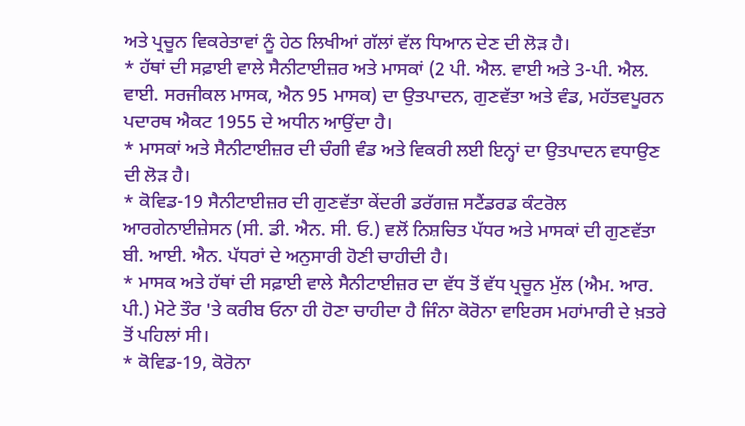ਅਤੇ ਪ੍ਰਚੂਨ ਵਿਕਰੇਤਾਵਾਂ ਨੂੰ ਹੇਠ ਲਿਖੀਆਂ ਗੱਲਾਂ ਵੱਲ ਧਿਆਨ ਦੇਣ ਦੀ ਲੋੜ ਹੈ।
* ਹੱਥਾਂ ਦੀ ਸਫ਼ਾਈ ਵਾਲੇ ਸੈਨੀਟਾਈਜ਼ਰ ਅਤੇ ਮਾਸਕਾਂ (2 ਪੀ. ਐਲ. ਵਾਈ ਅਤੇ 3-ਪੀ. ਐਲ. ਵਾਈ. ਸਰਜੀਕਲ ਮਾਸਕ, ਐਨ 95 ਮਾਸਕ) ਦਾ ਉਤਪਾਦਨ, ਗੁਣਵੱਤਾ ਅਤੇ ਵੰਡ, ਮਹੱਤਵਪੂਰਨ ਪਦਾਰਥ ਐਕਟ 1955 ਦੇ ਅਧੀਨ ਆਉਂਦਾ ਹੈ।
* ਮਾਸਕਾਂ ਅਤੇ ਸੈਨੀਟਾਈਜ਼ਰ ਦੀ ਚੰਗੀ ਵੰਡ ਅਤੇ ਵਿਕਰੀ ਲਈ ਇਨ੍ਹਾਂ ਦਾ ਉਤਪਾਦਨ ਵਧਾਉਣ ਦੀ ਲੋੜ ਹੈ।
* ਕੋਵਿਡ-19 ਸੈਨੀਟਾਈਜ਼ਰ ਦੀ ਗੁਣਵੱਤਾ ਕੇਂਦਰੀ ਡਰੱਗਜ਼ ਸਟੈਂਡਰਡ ਕੰਟਰੋਲ ਆਰਗੇਨਾਈਜ਼ੇਸਨ (ਸੀ. ਡੀ. ਐਨ. ਸੀ. ਓ.) ਵਲੋਂ ਨਿਸ਼ਚਿਤ ਪੱਧਰ ਅਤੇ ਮਾਸਕਾਂ ਦੀ ਗੁਣਵੱਤਾ ਬੀ. ਆਈ. ਐਨ. ਪੱਧਰਾਂ ਦੇ ਅਨੁਸਾਰੀ ਹੋਣੀ ਚਾਹੀਦੀ ਹੈ।
* ਮਾਸਕ ਅਤੇ ਹੱਥਾਂ ਦੀ ਸਫ਼ਾਈ ਵਾਲੇ ਸੈਨੀਟਾਈਜ਼ਰ ਦਾ ਵੱਧ ਤੋਂ ਵੱਧ ਪ੍ਰਚੂਨ ਮੁੱਲ (ਐਮ. ਆਰ. ਪੀ.) ਮੋਟੇ ਤੌਰ 'ਤੇ ਕਰੀਬ ਓਨਾ ਹੀ ਹੋਣਾ ਚਾਹੀਦਾ ਹੈ ਜਿੰਨਾ ਕੋਰੋਨਾ ਵਾਇਰਸ ਮਹਾਂਮਾਰੀ ਦੇ ਖ਼ਤਰੇ ਤੋਂ ਪਹਿਲਾਂ ਸੀ।
* ਕੋਵਿਡ-19, ਕੋਰੋਨਾ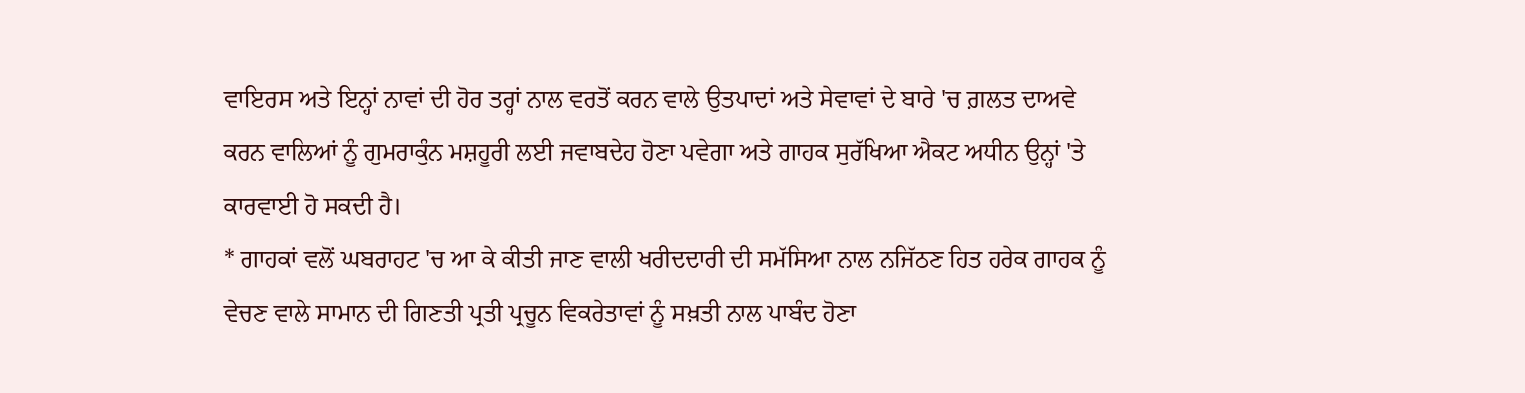ਵਾਇਰਸ ਅਤੇ ਇਨ੍ਹਾਂ ਨਾਵਾਂ ਦੀ ਹੋਰ ਤਰ੍ਹਾਂ ਨਾਲ ਵਰਤੋਂ ਕਰਨ ਵਾਲੇ ਉਤਪਾਦਾਂ ਅਤੇ ਸੇਵਾਵਾਂ ਦੇ ਬਾਰੇ 'ਚ ਗ਼ਲਤ ਦਾਅਵੇ ਕਰਨ ਵਾਲਿਆਂ ਨੂੰ ਗੁਮਰਾਕੁੰਨ ਮਸ਼ਹੂਰੀ ਲਈ ਜਵਾਬਦੇਹ ਹੋਣਾ ਪਵੇਗਾ ਅਤੇ ਗਾਹਕ ਸੁਰੱਖਿਆ ਐਕਟ ਅਧੀਨ ਉਨ੍ਹਾਂ 'ਤੇ ਕਾਰਵਾਈ ਹੋ ਸਕਦੀ ਹੈ।
* ਗਾਹਕਾਂ ਵਲੋਂ ਘਬਰਾਹਟ 'ਚ ਆ ਕੇ ਕੀਤੀ ਜਾਣ ਵਾਲੀ ਖਰੀਦਦਾਰੀ ਦੀ ਸਮੱਸਿਆ ਨਾਲ ਨਜਿੱਠਣ ਹਿਤ ਹਰੇਕ ਗਾਹਕ ਨੂੰ ਵੇਚਣ ਵਾਲੇ ਸਾਮਾਨ ਦੀ ਗਿਣਤੀ ਪ੍ਰਤੀ ਪ੍ਰਚੂਨ ਵਿਕਰੇਤਾਵਾਂ ਨੂੰ ਸਖ਼ਤੀ ਨਾਲ ਪਾਬੰਦ ਹੋਣਾ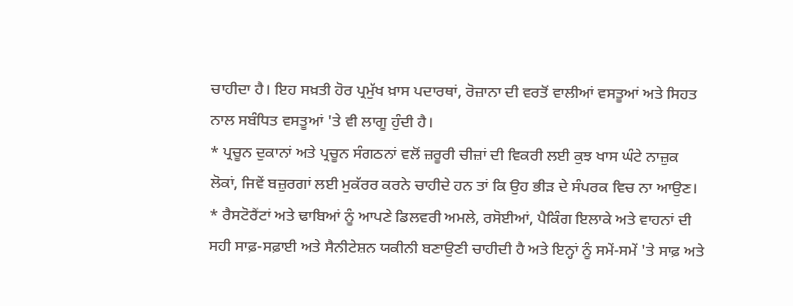ਚਾਹੀਦਾ ਹੈ। ਇਹ ਸਖ਼ਤੀ ਹੋਰ ਪ੍ਰਮੁੱਖ ਖ਼ਾਸ ਪਦਾਰਥਾਂ, ਰੋਜ਼ਾਨਾ ਦੀ ਵਰਤੋਂ ਵਾਲੀਆਂ ਵਸਤੂਆਂ ਅਤੇ ਸਿਹਤ ਨਾਲ ਸਬੰਧਿਤ ਵਸਤੂਆਂ 'ਤੇ ਵੀ ਲਾਗੂ ਹੁੰਦੀ ਹੈ।
* ਪ੍ਰਚੂਨ ਦੁਕਾਨਾਂ ਅਤੇ ਪ੍ਰਚੂਨ ਸੰਗਠਨਾਂ ਵਲੋਂ ਜ਼ਰੂਰੀ ਚੀਜ਼ਾਂ ਦੀ ਵਿਕਰੀ ਲਈ ਕੁਝ ਖਾਸ ਘੰਟੇ ਨਾਜ਼ੁਕ ਲੋਕਾਂ, ਜਿਵੇਂ ਬਜ਼ੁਰਗਾਂ ਲਈ ਮੁਕੱਰਰ ਕਰਨੇ ਚਾਹੀਦੇ ਹਨ ਤਾਂ ਕਿ ਉਹ ਭੀੜ ਦੇ ਸੰਪਰਕ ਵਿਚ ਨਾ ਆਉਣ।
* ਰੈਸਟੋਰੈਂਟਾਂ ਅਤੇ ਢਾਬਿਆਂ ਨੂੰ ਆਪਣੇ ਡਿਲਵਰੀ ਅਮਲੇ, ਰਸੋਈਆਂ, ਪੈਕਿੰਗ ਇਲਾਕੇ ਅਤੇ ਵਾਹਨਾਂ ਦੀ ਸਹੀ ਸਾਫ਼-ਸਫ਼ਾਈ ਅਤੇ ਸੈਨੀਟੇਸ਼ਨ ਯਕੀਨੀ ਬਣਾਉਣੀ ਚਾਹੀਦੀ ਹੈ ਅਤੇ ਇਨ੍ਹਾਂ ਨੂੰ ਸਮੇਂ-ਸਮੇਂ 'ਤੇ ਸਾਫ਼ ਅਤੇ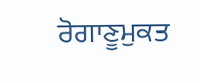ਰੋਗਾਣੂਮੁਕਤ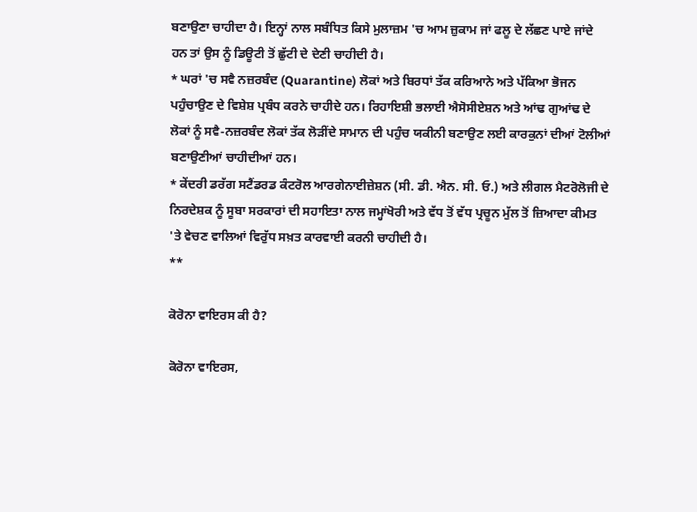ਬਣਾਉਣਾ ਚਾਹੀਦਾ ਹੈ। ਇਨ੍ਹਾਂ ਨਾਲ ਸਬੰਧਿਤ ਕਿਸੇ ਮੁਲਾਜ਼ਮ 'ਚ ਆਮ ਜ਼ੁਕਾਮ ਜਾਂ ਫਲੂ ਦੇ ਲੱਛਣ ਪਾਏ ਜਾਂਦੇ ਹਨ ਤਾਂ ਉਸ ਨੂੰ ਡਿਊਟੀ ਤੋਂ ਛੁੱਟੀ ਦੇ ਦੇਣੀ ਚਾਹੀਦੀ ਹੈ।
* ਘਰਾਂ 'ਚ ਸਵੈ ਨਜ਼ਰਬੰਦ (Quarantine) ਲੋਕਾਂ ਅਤੇ ਬਿਰਧਾਂ ਤੱਕ ਕਰਿਆਨੇ ਅਤੇ ਪੱਕਿਆ ਭੋਜਨ ਪਹੁੰਚਾਉਣ ਦੇ ਵਿਸ਼ੇਸ਼ ਪ੍ਰਬੰਧ ਕਰਨੇ ਚਾਹੀਦੇ ਹਨ। ਰਿਹਾਇਸ਼ੀ ਭਲਾਈ ਐਸੋਸੀਏਸ਼ਨ ਅਤੇ ਆਂਢ ਗੁਆਂਢ ਦੇ ਲੋਕਾਂ ਨੂੰ ਸਵੈ-ਨਜ਼ਰਬੰਦ ਲੋਕਾਂ ਤੱਕ ਲੋੜੀਂਦੇ ਸਾਮਾਨ ਦੀ ਪਹੁੰਚ ਯਕੀਨੀ ਬਣਾਉਣ ਲਈ ਕਾਰਕੁਨਾਂ ਦੀਆਂ ਟੋਲੀਆਂ ਬਣਾਉਣੀਆਂ ਚਾਹੀਦੀਆਂ ਹਨ।
* ਕੇਂਦਰੀ ਡਰੱਗ ਸਟੈਂਡਰਡ ਕੰਟਰੋਲ ਆਰਗੇਨਾਈਜ਼ੇਸ਼ਨ (ਸੀ. ਡੀ. ਐਨ. ਸੀ. ਓ.) ਅਤੇ ਲੀਗਲ ਮੈਟਰੋਲੋਜੀ ਦੇ ਨਿਰਦੇਸ਼ਕ ਨੂੰ ਸੂਬਾ ਸਰਕਾਰਾਂ ਦੀ ਸਹਾਇਤਾ ਨਾਲ ਜਮ੍ਹਾਂਖੋਰੀ ਅਤੇ ਵੱਧ ਤੋਂ ਵੱਧ ਪ੍ਰਚੂਨ ਮੁੱਲ ਤੋਂ ਜ਼ਿਆਦਾ ਕੀਮਤ 'ਤੇ ਵੇਚਣ ਵਾਲਿਆਂ ਵਿਰੁੱਧ ਸਖ਼ਤ ਕਾਰਵਾਈ ਕਰਨੀ ਚਾਹੀਦੀ ਹੈ।
**

ਕੋਰੋਨਾ ਵਾਇਰਸ ਕੀ ਹੈ?

ਕੋਰੋਨਾ ਵਾਇਰਸ,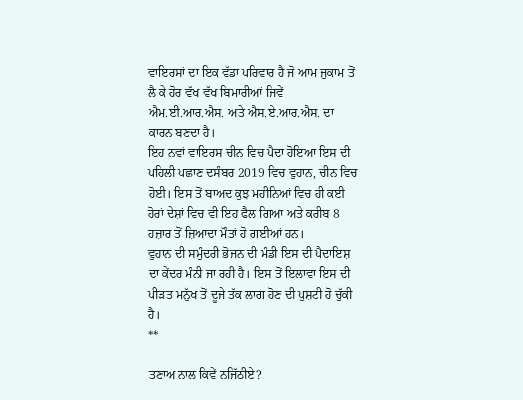ਵਾਇਰਸਾਂ ਦਾ ਇਕ ਵੱਡਾ ਪਰਿਵਾਰ ਹੈ ਜੋ ਆਮ ਜੁਕਾਮ ਤੋਂ ਲੈ ਕੇ ਹੋਰ ਵੱਖ ਵੱਖ ਬਿਮਾਰੀਆਂ ਜਿਵੇਂ ਐਮ.ਈ.ਆਰ.ਐਸ. ਅਤੇ ਐਸ.ਏ.ਆਰ.ਐਸ. ਦਾ ਕਾਰਨ ਬਣਦਾ ਹੈ।
ਇਹ ਨਵਾਂ ਵਾਇਰਸ ਚੀਨ ਵਿਚ ਪੈਦਾ ਹੋਇਆ ਇਸ ਦੀ ਪਹਿਲੀ ਪਛਾਣ ਦਸੰਬਰ 2019 ਵਿਚ ਵੁਹਾਨ, ਚੀਨ ਵਿਚ ਹੋਈ। ਇਸ ਤੋਂ ਬਾਅਦ ਕੁਝ ਮਹੀਨਿਆਂ ਵਿਚ ਹੀ ਕਈ ਹੋਰਾਂ ਦੇਸ਼ਾਂ ਵਿਚ ਵੀ ਇਹ ਫੈਲ ਗਿਆ ਅਤੇ ਕਰੀਬ 8 ਹਜ਼ਾਰ ਤੋਂ ਜ਼ਿਆਦਾ ਮੌਤਾਂ ਹੋ ਗਈਆਂ ਹਨ।
ਵੁਹਾਨ ਦੀ ਸਮੁੰਦਰੀ ਭੋਜਨ ਦੀ ਮੰਡੀ ਇਸ ਦੀ ਪੈਦਾਇਸ਼ ਦਾ ਕੇਂਦਰ ਮੰਨੀ ਜਾ ਰਹੀ ਹੈ। ਇਸ ਤੋਂ ਇਲਾਵਾ ਇਸ ਦੀ ਪੀੜਤ ਮਨੁੱਖ ਤੋਂ ਦੂਜੇ ਤੱਕ ਲਾਗ ਹੋਣ ਦੀ ਪੁਸ਼ਟੀ ਹੋ ਚੁੱਕੀ ਹੈ।
**

ਤਣਾਅ ਨਾਲ ਕਿਵੇਂ ਨਜਿੱਠੀਏ?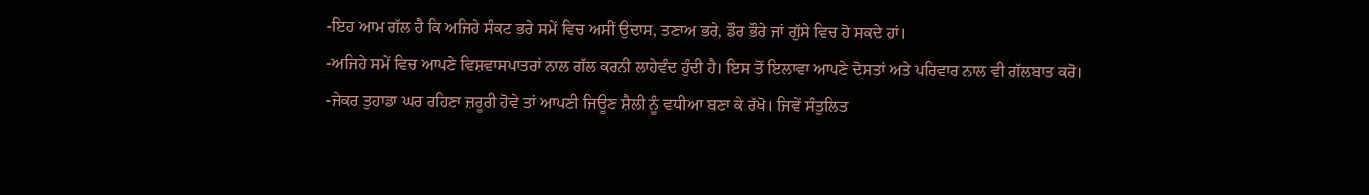-ਇਹ ਆਮ ਗੱਲ ਹੈ ਕਿ ਅਜਿਹੇ ਸੰਕਟ ਭਰੇ ਸਮੇਂ ਵਿਚ ਅਸੀਂ ਉਦਾਸ, ਤਣਾਅ ਭਰੇ, ਡੌਰ ਭੌਰੇ ਜਾਂ ਗੁੱਸੇ ਵਿਚ ਹੋ ਸਕਦੇ ਹਾਂ।
-ਅਜਿਹੇ ਸਮੇਂ ਵਿਚ ਆਪਣੇ ਵਿਸ਼ਵਾਸਪਾਤਰਾਂ ਨਾਲ ਗੱਲ ਕਰਨੀ ਲਾਹੇਵੰਦ ਹੁੰਦੀ ਹੈ। ਇਸ ਤੋਂ ਇਲਾਵਾ ਆਪਣੇ ਦੋਸਤਾਂ ਅਤੇ ਪਰਿਵਾਰ ਨਾਲ ਵੀ ਗੱਲਬਾਤ ਕਰੋ।
-ਜੇਕਰ ਤੁਹਾਡਾ ਘਰ ਰਹਿਣਾ ਜ਼ਰੂਰੀ ਹੋਵੇ ਤਾਂ ਆਪਣੀ ਜਿਊਣ ਸ਼ੈਲੀ ਨੂੰ ਵਧੀਆ ਬਣਾ ਕੇ ਰੱਖੋ। ਜਿਵੇਂ ਸੰਤੁਲਿਤ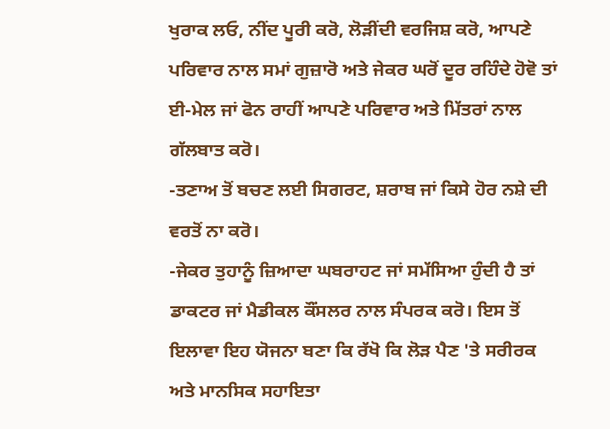ਖੁਰਾਕ ਲਓ, ਨੀਂਦ ਪੂਰੀ ਕਰੋ, ਲੋੜੀਂਦੀ ਵਰਜਿਸ਼ ਕਰੋ, ਆਪਣੇ ਪਰਿਵਾਰ ਨਾਲ ਸਮਾਂ ਗੁਜ਼ਾਰੋ ਅਤੇ ਜੇਕਰ ਘਰੋਂ ਦੂਰ ਰਹਿੰਦੇ ਹੋਵੋ ਤਾਂ ਈ-ਮੇਲ ਜਾਂ ਫੋਨ ਰਾਹੀਂ ਆਪਣੇ ਪਰਿਵਾਰ ਅਤੇ ਮਿੱਤਰਾਂ ਨਾਲ ਗੱਲਬਾਤ ਕਰੋ।
-ਤਣਾਅ ਤੋਂ ਬਚਣ ਲਈ ਸਿਗਰਟ, ਸ਼ਰਾਬ ਜਾਂ ਕਿਸੇ ਹੋਰ ਨਸ਼ੇ ਦੀ ਵਰਤੋਂ ਨਾ ਕਰੋ।
-ਜੇਕਰ ਤੁਹਾਨੂੰ ਜ਼ਿਆਦਾ ਘਬਰਾਹਟ ਜਾਂ ਸਮੱਸਿਆ ਹੁੰਦੀ ਹੈ ਤਾਂ ਡਾਕਟਰ ਜਾਂ ਮੈਡੀਕਲ ਕੌਂਸਲਰ ਨਾਲ ਸੰਪਰਕ ਕਰੋ। ਇਸ ਤੋਂ ਇਲਾਵਾ ਇਹ ਯੋਜਨਾ ਬਣਾ ਕਿ ਰੱਖੋ ਕਿ ਲੋੜ ਪੈਣ 'ਤੇ ਸਰੀਰਕ ਅਤੇ ਮਾਨਸਿਕ ਸਹਾਇਤਾ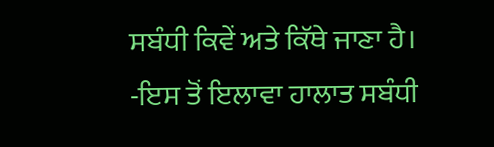ਸਬੰਧੀ ਕਿਵੇਂ ਅਤੇ ਕਿੱਥੇ ਜਾਣਾ ਹੈ।
-ਇਸ ਤੋਂ ਇਲਾਵਾ ਹਾਲਾਤ ਸਬੰਧੀ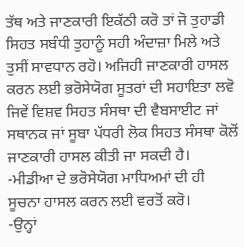ਤੱਥ ਅਤੇ ਜਾਣਕਾਰੀ ਇਕੱਠੀ ਕਰੋ ਤਾਂ ਜੋ ਤੁਹਾਡੀ ਸਿਹਤ ਸਬੰਧੀ ਤੁਹਾਨੂੰ ਸਹੀ ਅੰਦਾਜ਼ਾ ਮਿਲੇ ਅਤੇ ਤੁਸੀਂ ਸਾਵਧਾਨ ਰਹੋ। ਅਜਿਹੀ ਜਾਣਕਾਰੀ ਹਾਸਲ ਕਰਨ ਲਈ ਭਰੋਸੇਯੋਗ ਸੂਤਰਾਂ ਦੀ ਸਹਾਇਤਾ ਲਵੋ ਜਿਵੇਂ ਵਿਸ਼ਵ ਸਿਹਤ ਸੰਸਥਾ ਦੀ ਵੈਬਸਾਈਟ ਜਾਂ ਸਥਾਨਕ ਜਾਂ ਸੂਬਾ ਪੱਧਰੀ ਲੋਕ ਸਿਹਤ ਸੰਸਥਾ ਕੋਲੋਂ ਜਾਣਕਾਰੀ ਹਾਸਲ ਕੀਤੀ ਜਾ ਸਕਦੀ ਹੈ।
-ਮੀਡੀਆ ਦੇ ਭਰੋਸੇਯੋਗ ਮਾਧਿਅਮਾਂ ਦੀ ਹੀ ਸੂਚਨਾ ਹਾਸਲ ਕਰਨ ਲਈ ਵਰਤੋਂ ਕਰੋ।
-ਉਨ੍ਹਾਂ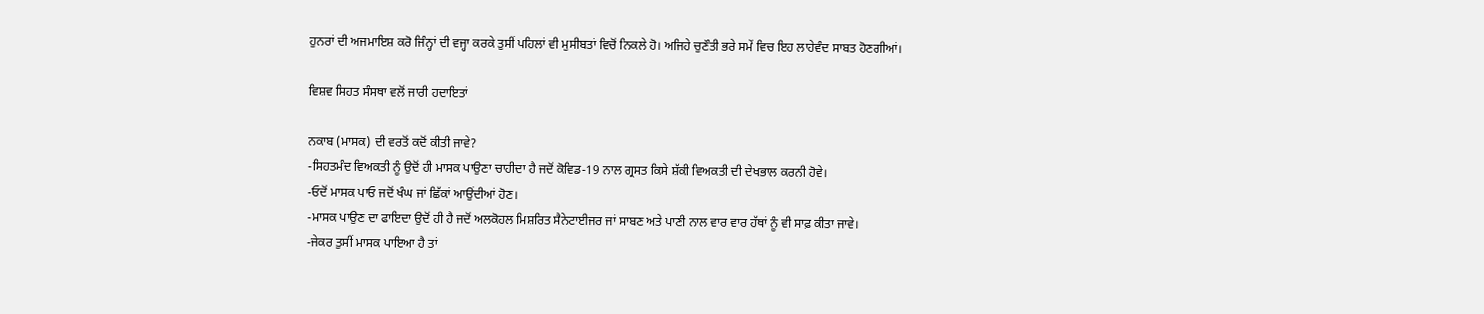ਹੁਨਰਾਂ ਦੀ ਅਜਮਾਇਸ਼ ਕਰੋ ਜਿੰਨ੍ਹਾਂ ਦੀ ਵਜ੍ਹਾ ਕਰਕੇ ਤੁਸੀਂ ਪਹਿਲਾਂ ਵੀ ਮੁਸੀਬਤਾਂ ਵਿਚੋਂ ਨਿਕਲੇ ਹੋ। ਅਜਿਹੇ ਚੁਣੌਤੀ ਭਰੇ ਸਮੇਂ ਵਿਚ ਇਹ ਲਾਹੇਵੰਦ ਸਾਬਤ ਹੋਣਗੀਆਂ।

ਵਿਸ਼ਵ ਸਿਹਤ ਸੰਸਥਾ ਵਲੋਂ ਜਾਰੀ ਹਦਾਇਤਾਂ

ਨਕਾਬ (ਮਾਸਕ) ਦੀ ਵਰਤੋਂ ਕਦੋਂ ਕੀਤੀ ਜਾਵੇ?
-ਸਿਹਤਮੰਦ ਵਿਅਕਤੀ ਨੂੰ ਉਦੋਂ ਹੀ ਮਾਸਕ ਪਾਉਣਾ ਚਾਹੀਦਾ ਹੈ ਜਦੋਂ ਕੋਵਿਡ-19 ਨਾਲ ਗ੍ਰਸਤ ਕਿਸੇ ਸ਼ੱਕੀ ਵਿਅਕਤੀ ਦੀ ਦੇਖਭਾਲ ਕਰਨੀ ਹੋਵੇ।
-ਓਦੋਂ ਮਾਸਕ ਪਾਓ ਜਦੋਂ ਖੰਘ ਜਾਂ ਛਿੱਕਾਂ ਆਉਂਦੀਆਂ ਹੋਣ।
-ਮਾਸਕ ਪਾਉਣ ਦਾ ਫਾਇਦਾ ਉਦੋਂ ਹੀ ਹੈ ਜਦੋਂ ਅਲਕੋਹਲ ਮਿਸ਼ਰਿਤ ਸੈਨੇਟਾਈਜਰ ਜਾਂ ਸਾਬਣ ਅਤੇ ਪਾਣੀ ਨਾਲ ਵਾਰ ਵਾਰ ਹੱਥਾਂ ਨੂੰ ਵੀ ਸਾਫ਼ ਕੀਤਾ ਜਾਵੇ।
-ਜੇਕਰ ਤੁਸੀਂ ਮਾਸਕ ਪਾਇਆ ਹੈ ਤਾਂ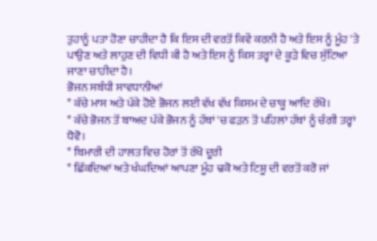ਤੁਹਾਨੂੰ ਪਤਾ ਹੋਣਾ ਚਾਹੀਦਾ ਹੈ ਕਿ ਇਸ ਦੀ ਵਰਤੋਂ ਕਿਵੇਂ ਕਰਨੀ ਹੈ ਅਤੇ ਇਸ ਨੂੰ ਮੂੰਹ 'ਤੇ ਪਾਉਣ ਅਤੇ ਲਾਹੁਣ ਦੀ ਵਿਧੀ ਕੀ ਹੈ ਅਤੇ ਇਸ ਨੂੰ ਕਿਸ ਤਰ੍ਹਾਂ ਦੇ ਕੂੜੇ ਵਿਚ ਸੁੱਟਿਆ ਜਾਣਾ ਚਾਹੀਦਾ ਹੈ।
ਭੋਜਨ ਸਬੰਧੀ ਸਾਵਧਾਨੀਆਂ
* ਕੱਚੇ ਮਾਸ ਅਤੇ ਪੱਕੇ ਹੋਏ ਭੋਜਨ ਲਈ ਵੱਖ ਵੱਖ ਕਿਸਮ ਦੇ ਚਾਕੂ ਆਦਿ ਰੱਖੋ।
* ਕੱਚੇ ਭੋਜਨ ਤੋਂ ਬਾਅਦ ਪੱਕੇ ਭੋਜਨ ਨੂੰ ਹੱਥਾਂ 'ਚ ਫੜਨ ਤੋਂ ਪਹਿਲਾਂ ਹੱਥਾਂ ਨੂੰ ਚੰਗੀ ਤਰ੍ਹਾਂ ਧੋਵੋ।
* ਬਿਮਾਰੀ ਦੀ ਹਾਲਤ ਵਿਚ ਹੋਰਾਂ ਤੋਂ ਰੱਖੋ ਦੂਰੀ
* ਛਿੱਕਦਿਆਂ ਅਤੇ ਖੰਘਦਿਆਂ ਆਪਣਾ ਮੂੰਹ ਢਕੋ ਅਤੇ ਟਿਸ਼ੂ ਦੀ ਵਰਤੋਂ ਕਰੋ ਜਾਂ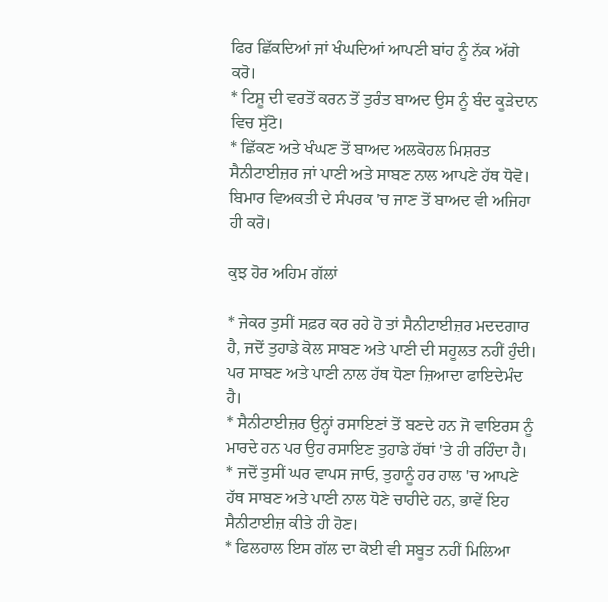ਫਿਰ ਛਿੱਕਦਿਆਂ ਜਾਂ ਖੰਘਦਿਆਂ ਆਪਣੀ ਬਾਂਹ ਨੂੰ ਨੱਕ ਅੱਗੇ ਕਰੋ।
* ਟਿਸ਼ੂ ਦੀ ਵਰਤੋਂ ਕਰਨ ਤੋਂ ਤੁਰੰਤ ਬਾਅਦ ਉਸ ਨੂੰ ਬੰਦ ਕੂੜੇਦਾਨ ਵਿਚ ਸੁੱਟੋ।
* ਛਿੱਕਣ ਅਤੇ ਖੰਘਣ ਤੋਂ ਬਾਅਦ ਅਲਕੋਹਲ ਮਿਸ਼ਰਤ ਸੈਨੀਟਾਈਜ਼ਰ ਜਾਂ ਪਾਣੀ ਅਤੇ ਸਾਬਣ ਨਾਲ ਆਪਣੇ ਹੱਥ ਧੋਵੋ। ਬਿਮਾਰ ਵਿਅਕਤੀ ਦੇ ਸੰਪਰਕ 'ਚ ਜਾਣ ਤੋਂ ਬਾਅਦ ਵੀ ਅਜਿਹਾ ਹੀ ਕਰੋ।

ਕੁਝ ਹੋਰ ਅਹਿਮ ਗੱਲਾਂ

* ਜੇਕਰ ਤੁਸੀਂ ਸਫ਼ਰ ਕਰ ਰਹੇ ਹੋ ਤਾਂ ਸੈਨੀਟਾਈਜ਼ਰ ਮਦਦਗਾਰ ਹੈ, ਜਦੋਂ ਤੁਹਾਡੇ ਕੋਲ ਸਾਬਣ ਅਤੇ ਪਾਣੀ ਦੀ ਸਹੂਲਤ ਨਹੀਂ ਹੁੰਦੀ। ਪਰ ਸਾਬਣ ਅਤੇ ਪਾਣੀ ਨਾਲ ਹੱਥ ਧੋਣਾ ਜ਼ਿਆਦਾ ਫਾਇਦੇਮੰਦ ਹੈ।
* ਸੈਨੀਟਾਈਜ਼ਰ ਉਨ੍ਹਾਂ ਰਸਾਇਣਾਂ ਤੋਂ ਬਣਦੇ ਹਨ ਜੋ ਵਾਇਰਸ ਨੂੰ ਮਾਰਦੇ ਹਨ ਪਰ ਉਹ ਰਸਾਇਣ ਤੁਹਾਡੇ ਹੱਥਾਂ 'ਤੇ ਹੀ ਰਹਿੰਦਾ ਹੈ।
* ਜਦੋਂ ਤੁਸੀਂ ਘਰ ਵਾਪਸ ਜਾਓ, ਤੁਹਾਨੂੰ ਹਰ ਹਾਲ 'ਚ ਆਪਣੇ ਹੱਥ ਸਾਬਣ ਅਤੇ ਪਾਣੀ ਨਾਲ ਧੋਣੇ ਚਾਹੀਦੇ ਹਨ, ਭਾਵੇਂ ਇਹ ਸੈਨੀਟਾਈਜ਼ ਕੀਤੇ ਹੀ ਹੋਣ।
* ਫਿਲਹਾਲ ਇਸ ਗੱਲ ਦਾ ਕੋਈ ਵੀ ਸਬੂਤ ਨਹੀਂ ਮਿਲਿਆ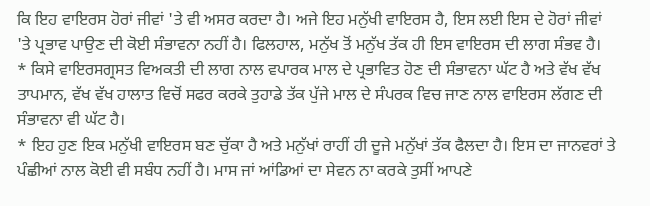ਕਿ ਇਹ ਵਾਇਰਸ ਹੋਰਾਂ ਜੀਵਾਂ 'ਤੇ ਵੀ ਅਸਰ ਕਰਦਾ ਹੈ। ਅਜੇ ਇਹ ਮਨੁੱਖੀ ਵਾਇਰਸ ਹੈ, ਇਸ ਲਈ ਇਸ ਦੇ ਹੋਰਾਂ ਜੀਵਾਂ 'ਤੇ ਪ੍ਰਭਾਵ ਪਾਉਣ ਦੀ ਕੋਈ ਸੰਭਾਵਨਾ ਨਹੀਂ ਹੈ। ਫਿਲਹਾਲ, ਮਨੁੱਖ ਤੋਂ ਮਨੁੱਖ ਤੱਕ ਹੀ ਇਸ ਵਾਇਰਸ ਦੀ ਲਾਗ ਸੰਭਵ ਹੈ।
* ਕਿਸੇ ਵਾਇਰਸਗ੍ਰਸਤ ਵਿਅਕਤੀ ਦੀ ਲਾਗ ਨਾਲ ਵਪਾਰਕ ਮਾਲ ਦੇ ਪ੍ਰਭਾਵਿਤ ਹੋਣ ਦੀ ਸੰਭਾਵਨਾ ਘੱਟ ਹੈ ਅਤੇ ਵੱਖ ਵੱਖ ਤਾਪਮਾਨ, ਵੱਖ ਵੱਖ ਹਾਲਾਤ ਵਿਚੋਂ ਸਫਰ ਕਰਕੇ ਤੁਹਾਡੇ ਤੱਕ ਪੁੱਜੇ ਮਾਲ ਦੇ ਸੰਪਰਕ ਵਿਚ ਜਾਣ ਨਾਲ ਵਾਇਰਸ ਲੱਗਣ ਦੀ ਸੰਭਾਵਨਾ ਵੀ ਘੱਟ ਹੈ।
* ਇਹ ਹੁਣ ਇਕ ਮਨੁੱਖੀ ਵਾਇਰਸ ਬਣ ਚੁੱਕਾ ਹੈ ਅਤੇ ਮਨੁੱਖਾਂ ਰਾਹੀਂ ਹੀ ਦੂਜੇ ਮਨੁੱਖਾਂ ਤੱਕ ਫੈਲਦਾ ਹੈ। ਇਸ ਦਾ ਜਾਨਵਰਾਂ ਤੇ ਪੰਛੀਆਂ ਨਾਲ ਕੋਈ ਵੀ ਸਬੰਧ ਨਹੀਂ ਹੈ। ਮਾਸ ਜਾਂ ਆਂਡਿਆਂ ਦਾ ਸੇਵਨ ਨਾ ਕਰਕੇ ਤੁਸੀਂ ਆਪਣੇ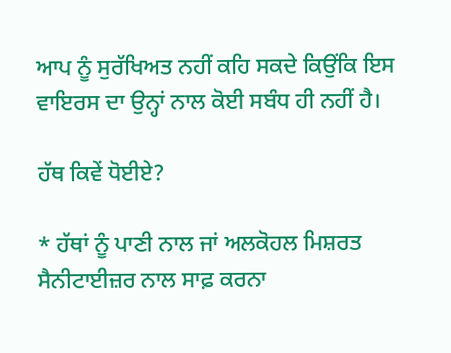ਆਪ ਨੂੰ ਸੁਰੱਖਿਅਤ ਨਹੀਂ ਕਹਿ ਸਕਦੇ ਕਿਉਂਕਿ ਇਸ ਵਾਇਰਸ ਦਾ ਉਨ੍ਹਾਂ ਨਾਲ ਕੋਈ ਸਬੰਧ ਹੀ ਨਹੀਂ ਹੈ।

ਹੱਥ ਕਿਵੇਂ ਧੋਈਏ?

* ਹੱਥਾਂ ਨੂੰ ਪਾਣੀ ਨਾਲ ਜਾਂ ਅਲਕੋਹਲ ਮਿਸ਼ਰਤ ਸੈਨੀਟਾਈਜ਼ਰ ਨਾਲ ਸਾਫ਼ ਕਰਨਾ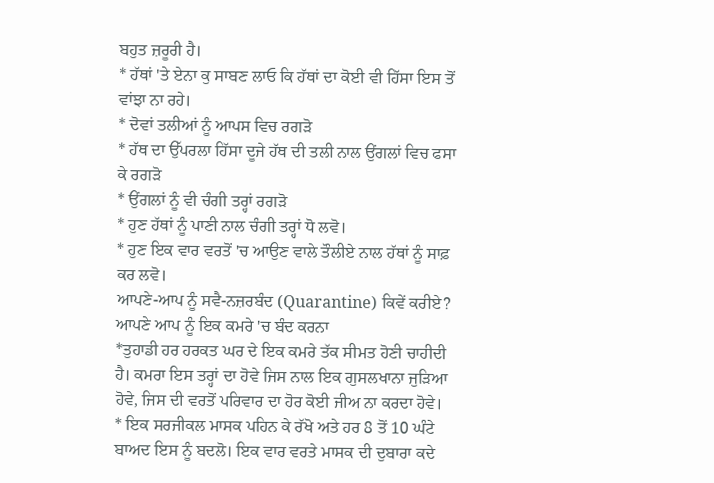ਬਹੁਤ ਜ਼ਰੂਰੀ ਹੈ।
* ਹੱਥਾਂ 'ਤੇ ਏਨਾ ਕੁ ਸਾਬਣ ਲਾਓ ਕਿ ਹੱਥਾਂ ਦਾ ਕੋਈ ਵੀ ਹਿੱਸਾ ਇਸ ਤੋਂ ਵਾਂਝਾ ਨਾ ਰਹੇ।
* ਦੋਵਾਂ ਤਲੀਆਂ ਨੂੰ ਆਪਸ ਵਿਚ ਰਗੜੋ
* ਹੱਥ ਦਾ ਉੱਪਰਲਾ ਹਿੱਸਾ ਦੂਜੇ ਹੱਥ ਦੀ ਤਲੀ ਨਾਲ ਉਂਗਲਾਂ ਵਿਚ ਫਸਾ ਕੇ ਰਗੜੋ
* ਉਂਗਲਾਂ ਨੂੰ ਵੀ ਚੰਗੀ ਤਰ੍ਹਾਂ ਰਗੜੋ
* ਹੁਣ ਹੱਥਾਂ ਨੂੰ ਪਾਣੀ ਨਾਲ ਚੰਗੀ ਤਰ੍ਹਾਂ ਧੋ ਲਵੋ।
* ਹੁਣ ਇਕ ਵਾਰ ਵਰਤੋਂ 'ਚ ਆਉਣ ਵਾਲੇ ਤੌਲੀਏ ਨਾਲ ਹੱਥਾਂ ਨੂੰ ਸਾਫ਼ ਕਰ ਲਵੋ।
ਆਪਣੇ-ਆਪ ਨੂੰ ਸਵੈ-ਨਜ਼ਰਬੰਦ (Quarantine) ਕਿਵੇਂ ਕਰੀਏ?
ਆਪਣੇ ਆਪ ਨੂੰ ਇਕ ਕਮਰੇ 'ਚ ਬੰਦ ਕਰਨਾ
*ਤੁਹਾਡੀ ਹਰ ਹਰਕਤ ਘਰ ਦੇ ਇਕ ਕਮਰੇ ਤੱਕ ਸੀਮਤ ਹੋਣੀ ਚਾਹੀਦੀ ਹੈ। ਕਮਰਾ ਇਸ ਤਰ੍ਹਾਂ ਦਾ ਹੋਵੇ ਜਿਸ ਨਾਲ ਇਕ ਗੁਸਲਖਾਨਾ ਜੁੜਿਆ ਹੋਵੇ, ਜਿਸ ਦੀ ਵਰਤੋਂ ਪਰਿਵਾਰ ਦਾ ਹੋਰ ਕੋਈ ਜੀਅ ਨਾ ਕਰਦਾ ਹੋਵੇ।
* ਇਕ ਸਰਜੀਕਲ ਮਾਸਕ ਪਹਿਨ ਕੇ ਰੱਖੋ ਅਤੇ ਹਰ 8 ਤੋਂ 10 ਘੰਟੇ ਬਾਅਦ ਇਸ ਨੂੰ ਬਦਲੋ। ਇਕ ਵਾਰ ਵਰਤੇ ਮਾਸਕ ਦੀ ਦੁਬਾਰਾ ਕਦੇ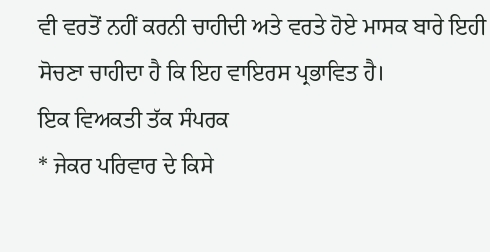ਵੀ ਵਰਤੋਂ ਨਹੀਂ ਕਰਨੀ ਚਾਹੀਦੀ ਅਤੇ ਵਰਤੇ ਹੋਏ ਮਾਸਕ ਬਾਰੇ ਇਹੀ ਸੋਚਣਾ ਚਾਹੀਦਾ ਹੈ ਕਿ ਇਹ ਵਾਇਰਸ ਪ੍ਰਭਾਵਿਤ ਹੈ।
ਇਕ ਵਿਅਕਤੀ ਤੱਕ ਸੰਪਰਕ
* ਜੇਕਰ ਪਰਿਵਾਰ ਦੇ ਕਿਸੇ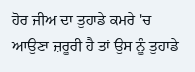ਹੋਰ ਜੀਅ ਦਾ ਤੁਹਾਡੇ ਕਮਰੇ 'ਚ ਆਉਣਾ ਜ਼ਰੂਰੀ ਹੈ ਤਾਂ ਉਸ ਨੂੰ ਤੁਹਾਡੇ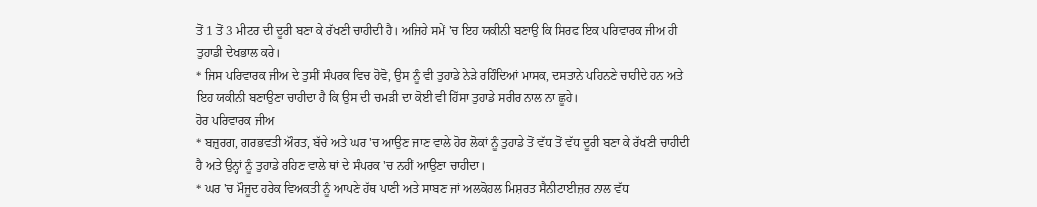ਤੋਂ 1 ਤੋਂ 3 ਮੀਟਰ ਦੀ ਦੂਰੀ ਬਣਾ ਕੇ ਰੱਖਣੀ ਚਾਹੀਦੀ ਹੈ। ਅਜਿਹੇ ਸਮੇਂ 'ਚ ਇਹ ਯਕੀਨੀ ਬਣਾਉ ਕਿ ਸਿਰਫ ਇਕ ਪਰਿਵਾਰਕ ਜੀਅ ਹੀ ਤੁਹਾਡੀ ਦੇਖਭਾਲ ਕਰੇ।
* ਜਿਸ ਪਰਿਵਾਰਕ ਜੀਅ ਦੇ ਤੁਸੀਂ ਸੰਪਰਕ ਵਿਚ ਹੋਵੋ, ਉਸ ਨੂੰ ਵੀ ਤੁਹਾਡੇ ਨੇੜੇ ਰਹਿੰਦਿਆਂ ਮਾਸਕ, ਦਸਤਾਨੇ ਪਹਿਨਣੇ ਚਾਹੀਦੇ ਹਨ ਅਤੇ ਇਹ ਯਕੀਨੀ ਬਣਾਉਣਾ ਚਾਹੀਦਾ ਹੈ ਕਿ ਉਸ ਦੀ ਚਮੜੀ ਦਾ ਕੋਈ ਵੀ ਹਿੱਸਾ ਤੁਹਾਡੇ ਸਰੀਰ ਨਾਲ ਨਾ ਛੂਹੇ।
ਹੋਰ ਪਰਿਵਾਰਕ ਜੀਅ
* ਬਜ਼ੁਰਗ, ਗਰਭਵਤੀ ਔਰਤ, ਬੱਚੇ ਅਤੇ ਘਰ 'ਚ ਆਉਣ ਜਾਣ ਵਾਲੇ ਹੋਰ ਲੋਕਾਂ ਨੂੰ ਤੁਹਾਡੇ ਤੋਂ ਵੱਧ ਤੋਂ ਵੱਧ ਦੂਰੀ ਬਣਾ ਕੇ ਰੱਖਣੀ ਚਾਹੀਦੀ ਹੈ ਅਤੇ ਉਨ੍ਹਾਂ ਨੂੰ ਤੁਹਾਡੇ ਰਹਿਣ ਵਾਲੇ ਥਾਂ ਦੇ ਸੰਪਰਕ 'ਚ ਨਹੀਂ ਆਉਣਾ ਚਾਹੀਦਾ।
* ਘਰ 'ਚ ਮੌਜੂਦ ਹਰੇਕ ਵਿਅਕਤੀ ਨੂੰ ਆਪਣੇ ਹੱਥ ਪਾਣੀ ਅਤੇ ਸਾਬਣ ਜਾਂ ਅਲਕੋਹਲ ਮਿਸ਼ਰਤ ਸੈਨੀਟਾਈਜ਼ਰ ਨਾਲ ਵੱਧ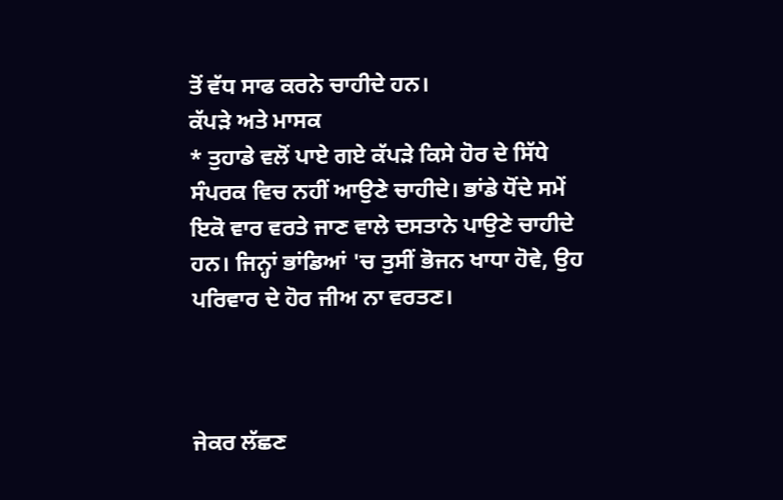ਤੋਂ ਵੱਧ ਸਾਫ ਕਰਨੇ ਚਾਹੀਦੇ ਹਨ।
ਕੱਪੜੇ ਅਤੇ ਮਾਸਕ
* ਤੁਹਾਡੇ ਵਲੋਂ ਪਾਏ ਗਏ ਕੱਪੜੇ ਕਿਸੇ ਹੋਰ ਦੇ ਸਿੱਧੇ ਸੰਪਰਕ ਵਿਚ ਨਹੀਂ ਆਉਣੇ ਚਾਹੀਦੇ। ਭਾਂਡੇ ਧੋਂਦੇ ਸਮੇਂ ਇਕੋ ਵਾਰ ਵਰਤੇ ਜਾਣ ਵਾਲੇ ਦਸਤਾਨੇ ਪਾਉਣੇ ਚਾਹੀਦੇ ਹਨ। ਜਿਨ੍ਹਾਂ ਭਾਂਡਿਆਂ 'ਚ ਤੁਸੀਂ ਭੋਜਨ ਖਾਧਾ ਹੋਵੇ, ਉਹ ਪਰਿਵਾਰ ਦੇ ਹੋਰ ਜੀਅ ਨਾ ਵਰਤਣ।



ਜੇਕਰ ਲੱਛਣ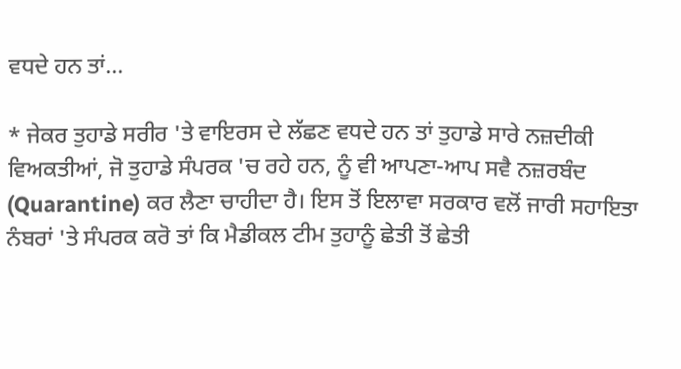ਵਧਦੇ ਹਨ ਤਾਂ...

* ਜੇਕਰ ਤੁਹਾਡੇ ਸਰੀਰ 'ਤੇ ਵਾਇਰਸ ਦੇ ਲੱਛਣ ਵਧਦੇ ਹਨ ਤਾਂ ਤੁਹਾਡੇ ਸਾਰੇ ਨਜ਼ਦੀਕੀ ਵਿਅਕਤੀਆਂ, ਜੋ ਤੁਹਾਡੇ ਸੰਪਰਕ 'ਚ ਰਹੇ ਹਨ, ਨੂੰ ਵੀ ਆਪਣਾ-ਆਪ ਸਵੈ ਨਜ਼ਰਬੰਦ (Quarantine) ਕਰ ਲੈਣਾ ਚਾਹੀਦਾ ਹੈ। ਇਸ ਤੋਂ ਇਲਾਵਾ ਸਰਕਾਰ ਵਲੋਂ ਜਾਰੀ ਸਹਾਇਤਾ ਨੰਬਰਾਂ 'ਤੇ ਸੰਪਰਕ ਕਰੋ ਤਾਂ ਕਿ ਮੈਡੀਕਲ ਟੀਮ ਤੁਹਾਨੂੰ ਛੇਤੀ ਤੋਂ ਛੇਤੀ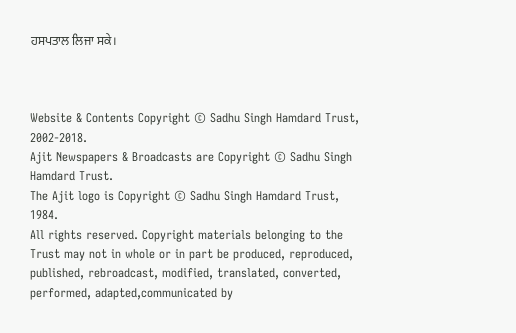ਹਸਪਤਾਲ ਲਿਜਾ ਸਕੇ।



Website & Contents Copyright © Sadhu Singh Hamdard Trust, 2002-2018.
Ajit Newspapers & Broadcasts are Copyright © Sadhu Singh Hamdard Trust.
The Ajit logo is Copyright © Sadhu Singh Hamdard Trust, 1984.
All rights reserved. Copyright materials belonging to the Trust may not in whole or in part be produced, reproduced, published, rebroadcast, modified, translated, converted, performed, adapted,communicated by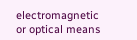electromagnetic or optical means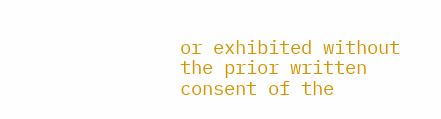or exhibited without the prior written consent of the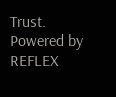Trust. Powered by REFLEX